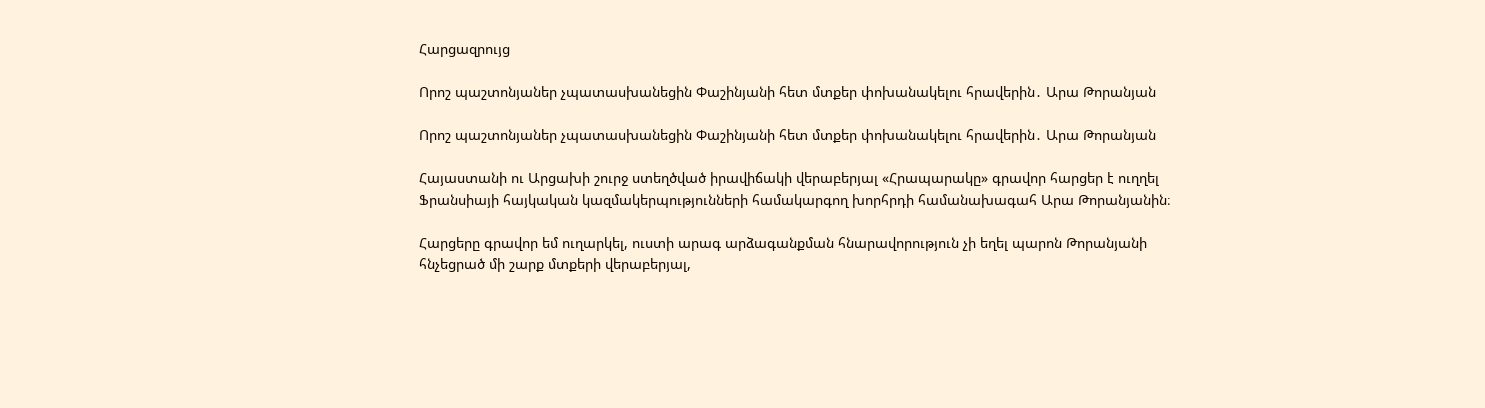Հարցազրույց

Որոշ պաշտոնյաներ չպատասխանեցին Փաշինյանի հետ մտքեր փոխանակելու հրավերին․ Արա Թորանյան

Որոշ պաշտոնյաներ չպատասխանեցին Փաշինյանի հետ մտքեր փոխանակելու հրավերին․ Արա Թորանյան

Հայաստանի ու Արցախի շուրջ ստեղծված իրավիճակի վերաբերյալ «Հրապարակը» գրավոր հարցեր է ուղղել Ֆրանսիայի հայկական կազմակերպությունների համակարգող խորհրդի համանախագահ Արա Թորանյանին։

Հարցերը գրավոր եմ ուղարկել, ուստի արագ արձագանքման հնարավորություն չի եղել պարոն Թորանյանի հնչեցրած մի շարք մտքերի վերաբերյալ,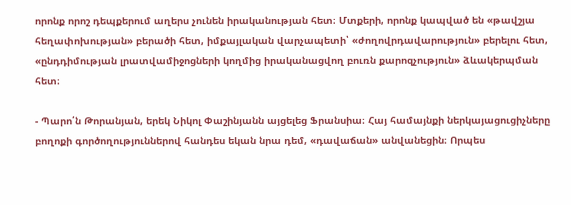որոնք որոշ դեպքերում աղերս չունեն իրականության հետ։ Մտքերի, որոնք կապված են «թավշյա հեղափոխության» բերածի հետ, իմքայլական վարչապետի՝ «ժողովրդավարություն» բերելու հետ, «ընդդիմության լրատվամիջոցների կողմից իրականացվող բուռն քարոզչություն» ձևակերպման հետ։

- Պարո՛ն Թորանյան, երեկ Նիկոլ Փաշինյանն այցելեց Ֆրանսիա։ Հայ համայնքի ներկայացուցիչները բողոքի գործողություններով հանդես եկան նրա դեմ, «դավաճան» անվանեցին։ Որպես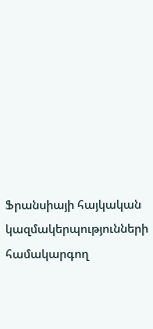Ֆրանսիայի հայկական կազմակերպությունների համակարգող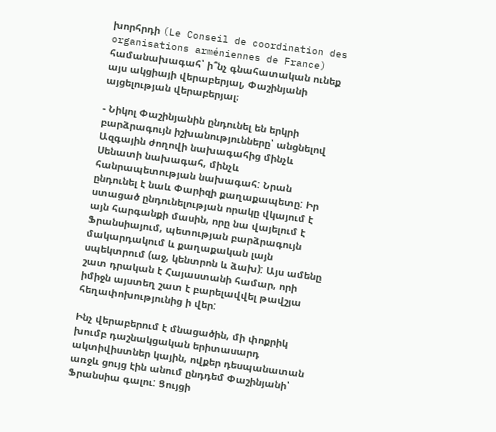խորհրդի (Le Conseil de coordination des organisations arméniennes de France) համանախագահ՝ ի՞նչ գնահատական ունեք այս ակցիայի վերաբերյալ, Փաշինյանի այցելության վերաբերյալ։

- Նիկոլ Փաշինյանին ընդունել են երկրի բարձրագույն իշխանությունները՝ անցնելով Ազգային ժողովի նախագահից մինչև Սենատի նախագահ, մինչև հանրապետության նախագահ: Նրան ընդունել է նաև Փարիզի քաղաքապետը: Իր ստացած ընդունելության որակը վկայում է այն հարգանքի մասին, որը նա վայելում է Ֆրանսիայում, պետության բարձրագույն մակարդակում և քաղաքական լայն սպեկտրում (աջ, կենտրոն և ձախ): Այս ամենը շատ դրական է Հայաստանի համար, որի իմիջն այստեղ շատ է բարելավվել թավշյա հեղափոխությունից ի վեր:

Ինչ վերաբերում է մնացածին, մի փոքրիկ խումբ դաշնակցական երիտասարդ ակտիվիստներ կային, ովքեր դեսպանատան առջև ցույց էին անում ընդդեմ Փաշինյանի՝ Ֆրանսիա գալու: Ցույցի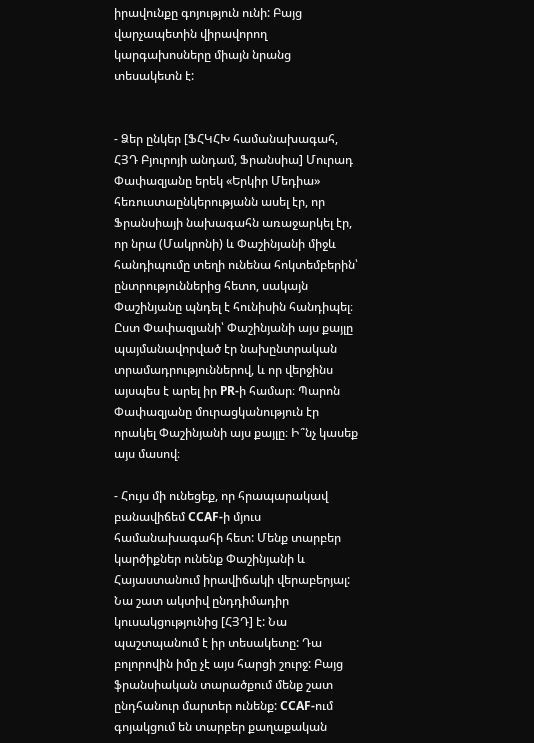իրավունքը գոյություն ունի: Բայց վարչապետին վիրավորող կարգախոսները միայն նրանց տեսակետն է:


- Ձեր ընկեր [ՖՀԿՀԽ համանախագահ, ՀՅԴ Բյուրոյի անդամ, Ֆրանսիա] Մուրադ Փափազյանը երեկ «Երկիր Մեդիա» հեռուստաընկերությանն ասել էր, որ Ֆրանսիայի նախագահն առաջարկել էր, որ նրա (Մակրոնի) և Փաշինյանի միջև հանդիպումը տեղի ունենա հոկտեմբերին՝ ընտրություններից հետո, սակայն Փաշինյանը պնդել է հունիսին հանդիպել։ Ըստ Փափազյանի՝ Փաշինյանի այս քայլը պայմանավորված էր նախընտրական տրամադրություններով, և որ վերջինս այսպես է արել իր PR-ի համար։ Պարոն Փափազյանը մուրացկանություն էր որակել Փաշինյանի այս քայլը։ Ի՞նչ կասեք այս մասով։

- Հույս մի ունեցեք, որ հրապարակավ բանավիճեմ CCAF-ի մյուս համանախագահի հետ: Մենք տարբեր կարծիքներ ունենք Փաշինյանի և Հայաստանում իրավիճակի վերաբերյալ: Նա շատ ակտիվ ընդդիմադիր կուսակցությունից [ՀՅԴ] է: Նա պաշտպանում է իր տեսակետը: Դա բոլորովին իմը չէ այս հարցի շուրջ: Բայց ֆրանսիական տարածքում մենք շատ ընդհանուր մարտեր ունենք: CCAF-ում գոյակցում են տարբեր քաղաքական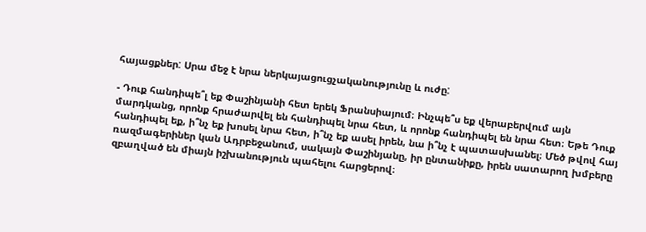հայացքներ: Սրա մեջ է նրա ներկայացուցչականությունը և ուժը:

- Դուք հանդիպե՞լ եք Փաշինյանի հետ երեկ Ֆրանսիայում։ Ինչպե՞ս եք վերաբերվում այն մարդկանց, որոնք հրաժարվել են հանդիպել նրա հետ, և որոնք հանդիպել են նրա հետ։ Եթե Դուք հանդիպել եք, ի՞նչ եք խոսել նրա հետ, ի՞նչ եք ասել իրեն, նա ի՞նչ է պատասխանել։ Մեծ թվով հայ ռազմագերիներ կան Ադրբեջանում, սակայն Փաշինյանը, իր ընտանիքը, իրեն սատարող խմբերը զբաղված են միայն իշխանություն պահելու հարցերով։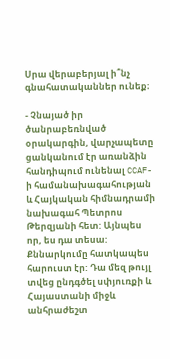Սրա վերաբերյալ ի՞նչ գնահատականներ ունեք։

- Չնայած իր ծանրաբեռնված օրակարգին, վարչապետը ցանկանում էր առանձին հանդիպում ունենալ CCAF-ի համանախագահության և Հայկական հիմնադրամի նախագահ Պետրոս Թերզյանի հետ: Այնպես որ, ես դա տեսա: Քննարկումը հատկապես հարուստ էր: Դա մեզ թույլ տվեց ընդգծել սփյուռքի և Հայաստանի միջև անհրաժեշտ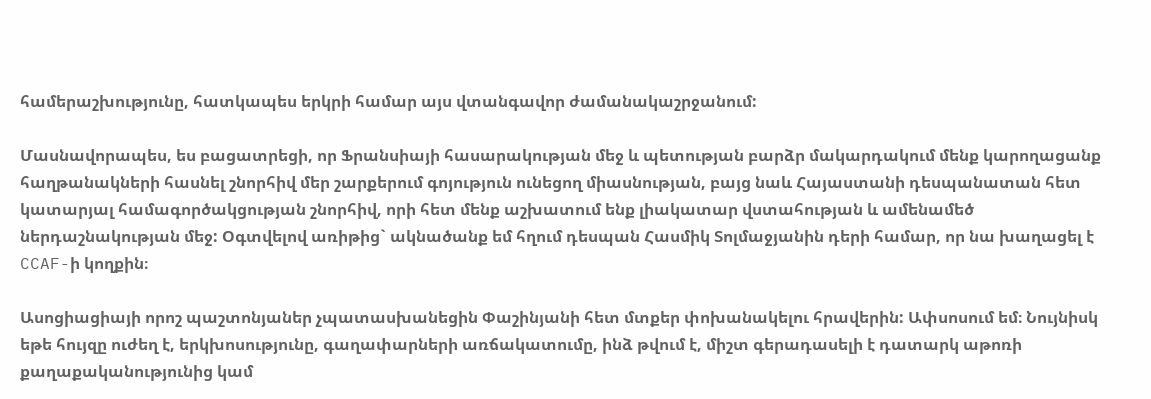համերաշխությունը, հատկապես երկրի համար այս վտանգավոր ժամանակաշրջանում:

Մասնավորապես, ես բացատրեցի, որ Ֆրանսիայի հասարակության մեջ և պետության բարձր մակարդակում մենք կարողացանք հաղթանակների հասնել շնորհիվ մեր շարքերում գոյություն ունեցող միասնության, բայց նաև Հայաստանի դեսպանատան հետ կատարյալ համագործակցության շնորհիվ, որի հետ մենք աշխատում ենք լիակատար վստահության և ամենամեծ ներդաշնակության մեջ: Օգտվելով առիթից` ակնածանք եմ հղում դեսպան Հասմիկ Տոլմաջյանին դերի համար, որ նա խաղացել է CCAF-ի կողքին։

Ասոցիացիայի որոշ պաշտոնյաներ չպատասխանեցին Փաշինյանի հետ մտքեր փոխանակելու հրավերին: Ափսոսում եմ։ Նույնիսկ եթե հույզը ուժեղ է, երկխոսությունը, գաղափարների առճակատումը, ինձ թվում է, միշտ գերադասելի է դատարկ աթոռի քաղաքականությունից կամ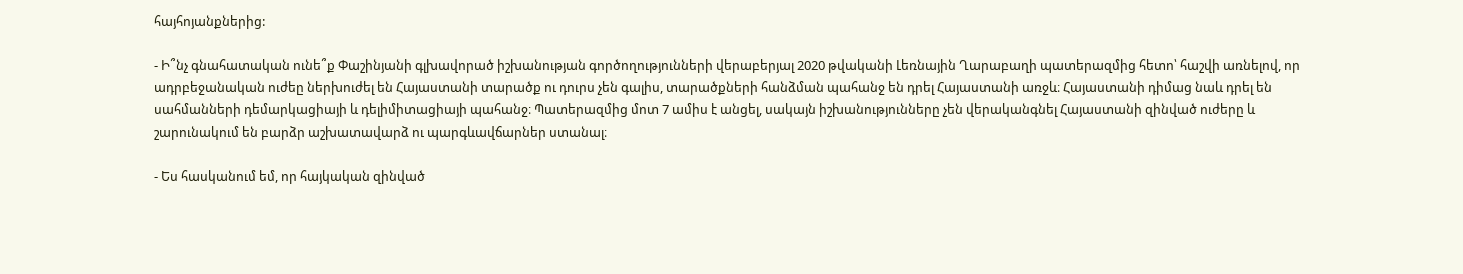հայհոյանքներից:

- Ի՞նչ գնահատական ունե՞ք Փաշինյանի գլխավորած իշխանության գործողությունների վերաբերյալ 2020 թվականի Լեռնային Ղարաբաղի պատերազմից հետո՝ հաշվի առնելով, որ ադրբեջանական ուժեը ներխուժել են Հայաստանի տարածք ու դուրս չեն գալիս, տարածքների հանձման պահանջ են դրել Հայաստանի առջև։ Հայաստանի դիմաց նաև դրել են սահմանների դեմարկացիայի և դելիմիտացիայի պահանջ։ Պատերազմից մոտ 7 ամիս է անցել, սակայն իշխանությունները չեն վերականգնել Հայաստանի զինված ուժերը և շարունակում են բարձր աշխատավարձ ու պարգևավճարներ ստանալ։

- Ես հասկանում եմ, որ հայկական զինված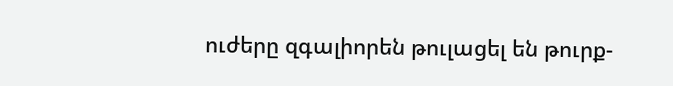ուժերը զգալիորեն թուլացել են թուրք-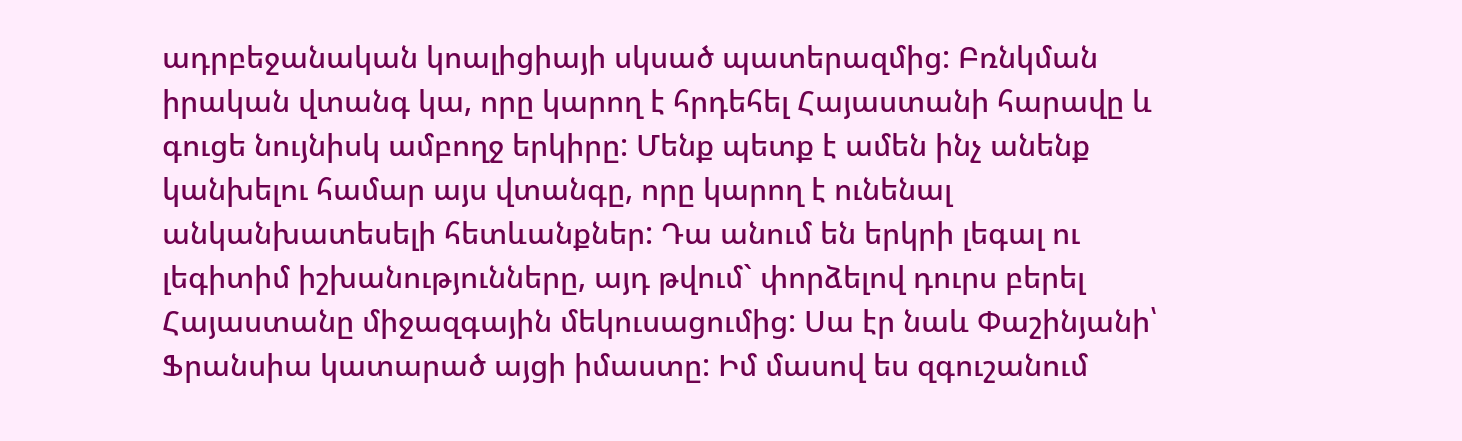ադրբեջանական կոալիցիայի սկսած պատերազմից: Բռնկման իրական վտանգ կա, որը կարող է հրդեհել Հայաստանի հարավը և գուցե նույնիսկ ամբողջ երկիրը: Մենք պետք է ամեն ինչ անենք կանխելու համար այս վտանգը, որը կարող է ունենալ անկանխատեսելի հետևանքներ: Դա անում են երկրի լեգալ ու լեգիտիմ իշխանությունները, այդ թվում` փորձելով դուրս բերել Հայաստանը միջազգային մեկուսացումից: Սա էր նաև Փաշինյանի՝ Ֆրանսիա կատարած այցի իմաստը: Իմ մասով ես զգուշանում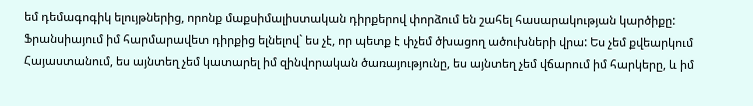եմ դեմագոգիկ ելույթներից, որոնք մաքսիմալիստական դիրքերով փորձում են շահել հասարակության կարծիքը: Ֆրանսիայում իմ հարմարավետ դիրքից ելնելով` ես չէ, որ պետք է փչեմ ծխացող ածուխների վրա: Ես չեմ քվեարկում Հայաստանում, ես այնտեղ չեմ կատարել իմ զինվորական ծառայությունը, ես այնտեղ չեմ վճարում իմ հարկերը, և իմ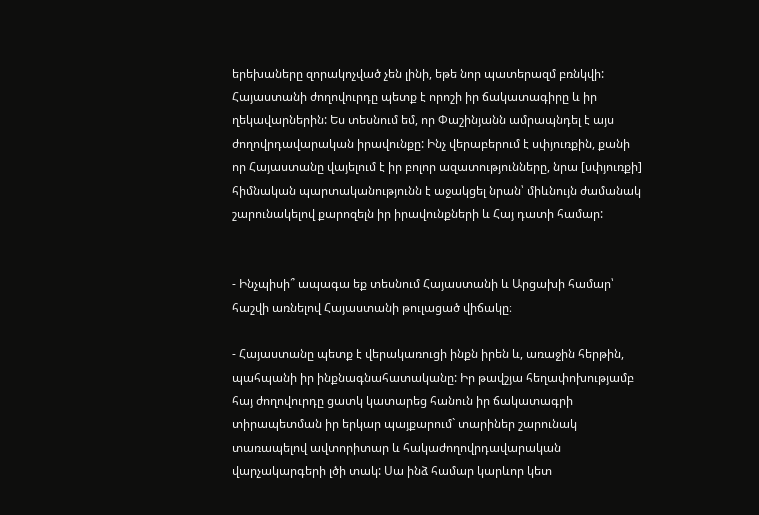երեխաները զորակոչված չեն լինի, եթե նոր պատերազմ բռնկվի: Հայաստանի ժողովուրդը պետք է որոշի իր ճակատագիրը և իր ղեկավարներին: Ես տեսնում եմ, որ Փաշինյանն ամրապնդել է այս ժողովրդավարական իրավունքը: Ինչ վերաբերում է սփյուռքին, քանի որ Հայաստանը վայելում է իր բոլոր ազատությունները, նրա [սփյուռքի] հիմնական պարտականությունն է աջակցել նրան՝ միևնույն ժամանակ շարունակելով քարոզելն իր իրավունքների և Հայ դատի համար:


- Ինչպիսի՞ ապագա եք տեսնում Հայաստանի և Արցախի համար՝ հաշվի առնելով Հայաստանի թուլացած վիճակը։

- Հայաստանը պետք է վերակառուցի ինքն իրեն և, առաջին հերթին, պահպանի իր ինքնագնահատականը: Իր թավշյա հեղափոխությամբ հայ ժողովուրդը ցատկ կատարեց հանուն իր ճակատագրի տիրապետման իր երկար պայքարում` տարիներ շարունակ տառապելով ավտորիտար և հակաժողովրդավարական վարչակարգերի լծի տակ: Սա ինձ համար կարևոր կետ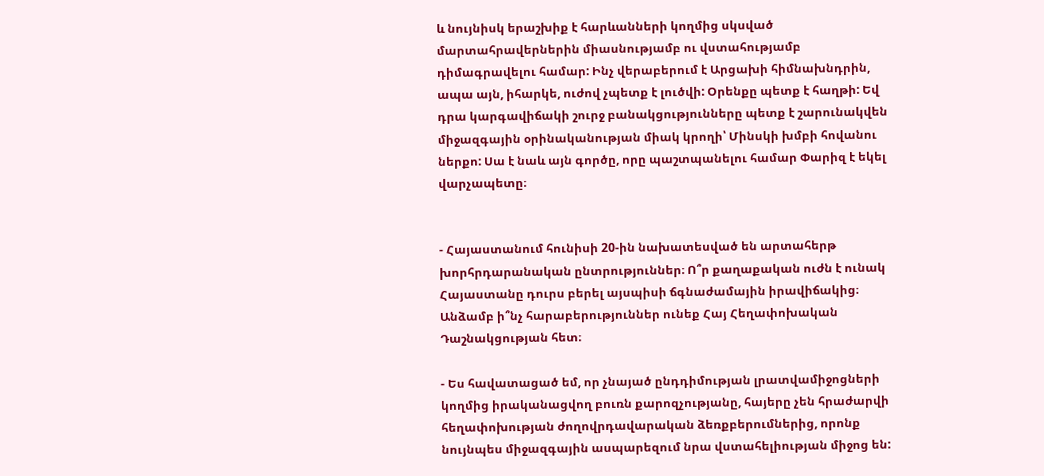և նույնիսկ երաշխիք է հարևանների կողմից սկսված մարտահրավերներին միասնությամբ ու վստահությամբ դիմագրավելու համար: Ինչ վերաբերում է Արցախի հիմնախնդրին, ապա այն, իհարկե, ուժով չպետք է լուծվի: Օրենքը պետք է հաղթի: Եվ դրա կարգավիճակի շուրջ բանակցությունները պետք է շարունակվեն միջազգային օրինականության միակ կրողի՝ Մինսկի խմբի հովանու ներքո: Սա է նաև այն գործը, որը պաշտպանելու համար Փարիզ է եկել վարչապետը։


- Հայաստանում հունիսի 20-ին նախատեսված են արտահերթ խորհրդարանական ընտրություններ։ Ո՞ր քաղաքական ուժն է ունակ Հայաստանը դուրս բերել այսպիսի ճգնաժամային իրավիճակից։ Անձամբ ի՞նչ հարաբերություններ ունեք Հայ Հեղափոխական Դաշնակցության հետ։

- Ես հավատացած եմ, որ չնայած ընդդիմության լրատվամիջոցների կողմից իրականացվող բուռն քարոզչությանը, հայերը չեն հրաժարվի հեղափոխության ժողովրդավարական ձեռքբերումներից, որոնք նույնպես միջազգային ասպարեզում նրա վստահելիության միջոց են: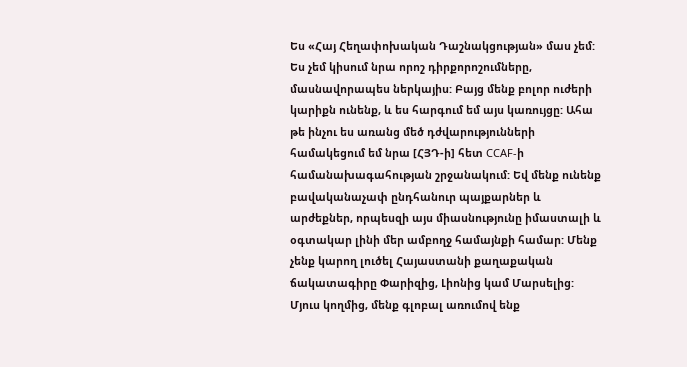Ես «Հայ Հեղափոխական Դաշնակցության» մաս չեմ: Ես չեմ կիսում նրա որոշ դիրքորոշումները, մասնավորապես ներկայիս: Բայց մենք բոլոր ուժերի կարիքն ունենք, և ես հարգում եմ այս կառույցը: Ահա թե ինչու ես առանց մեծ դժվարությունների համակեցում եմ նրա [ՀՅԴ-ի] հետ CCAF-ի համանախագահության շրջանակում: Եվ մենք ունենք բավականաչափ ընդհանուր պայքարներ և արժեքներ, որպեսզի այս միասնությունը իմաստալի և օգտակար լինի մեր ամբողջ համայնքի համար: Մենք չենք կարող լուծել Հայաստանի քաղաքական ճակատագիրը Փարիզից, Լիոնից կամ Մարսելից: Մյուս կողմից, մենք գլոբալ առումով ենք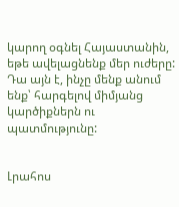կարող օգնել Հայաստանին, եթե ավելացնենք մեր ուժերը: Դա այն է, ինչը մենք անում ենք՝ հարգելով միմյանց կարծիքներն ու պատմությունը:


Լրահոս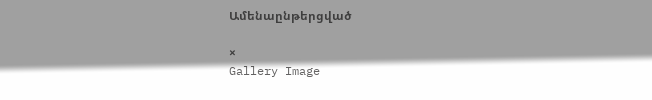Ամենաընթերցված

×
Gallery Image